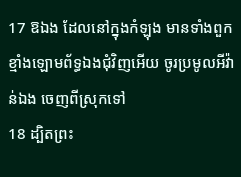17 ឱឯង ដែលនៅក្នុងកំឡុង មានទាំងពួកខ្មាំងឡោមព័ទ្ធឯងជុំវិញអើយ ចូរប្រមូលអីវ៉ាន់ឯង ចេញពីស្រុកទៅ
18 ដ្បិតព្រះ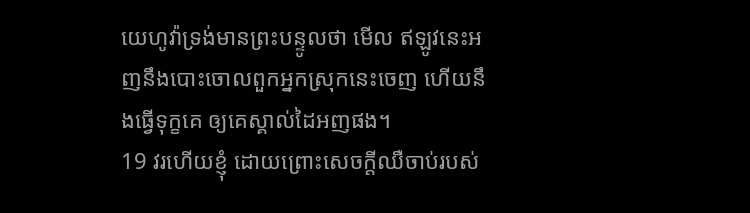យេហូវ៉ាទ្រង់មានព្រះបន្ទូលថា មើល ឥឡូវនេះអញនឹងបោះចោលពួកអ្នកស្រុកនេះចេញ ហើយនឹងធ្វើទុក្ខគេ ឲ្យគេស្គាល់ដៃអញផង។
19 វរហើយខ្ញុំ ដោយព្រោះសេចក្តីឈឺចាប់របស់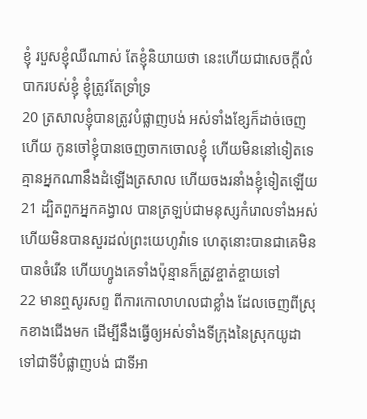ខ្ញុំ របួសខ្ញុំឈឺណាស់ តែខ្ញុំនិយាយថា នេះហើយជាសេចក្តីលំបាករបស់ខ្ញុំ ខ្ញុំត្រូវតែទ្រាំទ្រ
20 ត្រសាលខ្ញុំបានត្រូវបំផ្លាញបង់ អស់ទាំងខ្សែក៏ដាច់ចេញហើយ កូនចៅខ្ញុំបានចេញចាកចោលខ្ញុំ ហើយមិននៅទៀតទេ គ្មានអ្នកណានឹងដំឡើងត្រសាល ហើយចងរនាំងខ្ញុំទៀតឡើយ
21 ដ្បិតពួកអ្នកគង្វាល បានត្រឡប់ជាមនុស្សកំរោលទាំងអស់ ហើយមិនបានសួរដល់ព្រះយេហូវ៉ាទេ ហេតុនោះបានជាគេមិនបានចំរើន ហើយហ្វូងគេទាំងប៉ុន្មានក៏ត្រូវខ្ចាត់ខ្ចាយទៅ
22 មានឮសូរសព្ទ ពីការកោលាហលជាខ្លាំង ដែលចេញពីស្រុកខាងជើងមក ដើម្បីនឹងធ្វើឲ្យអស់ទាំងទីក្រុងនៃស្រុកយូដា ទៅជាទីបំផ្លាញបង់ ជាទីអា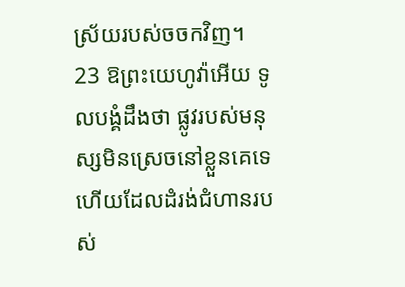ស្រ័យរបស់ចចកវិញ។
23 ឱព្រះយេហូវ៉ាអើយ ទូលបង្គំដឹងថា ផ្លូវរបស់មនុស្សមិនស្រេចនៅខ្លួនគេទេ ហើយដែលដំរង់ជំហានរបស់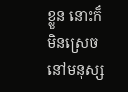ខ្លួន នោះក៏មិនស្រេចនៅមនុស្ស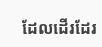ដែលដើរដែរ